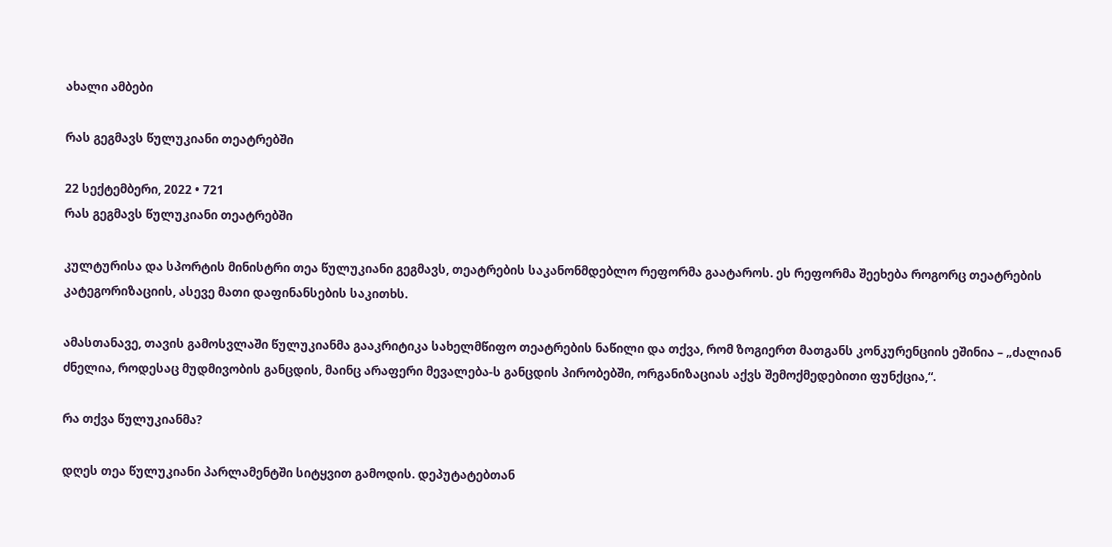ახალი ამბები

რას გეგმავს წულუკიანი თეატრებში

22 სექტემბერი, 2022 • 721
რას გეგმავს წულუკიანი თეატრებში

კულტურისა და სპორტის მინისტრი თეა წულუკიანი გეგმავს, თეატრების საკანონმდებლო რეფორმა გაატაროს. ეს რეფორმა შეეხება როგორც თეატრების კატეგორიზაციის, ასევე მათი დაფინანსების საკითხს.

ამასთანავე, თავის გამოსვლაში წულუკიანმა გააკრიტიკა სახელმწიფო თეატრების ნაწილი და თქვა, რომ ზოგიერთ მათგანს კონკურენციის ეშინია – „ძალიან ძნელია, როდესაც მუდმივობის განცდის, მაინც არაფერი მევალება-ს განცდის პირობებში, ორგანიზაციას აქვს შემოქმედებითი ფუნქცია,“.

რა თქვა წულუკიანმა?

დღეს თეა წულუკიანი პარლამენტში სიტყვით გამოდის. დეპუტატებთან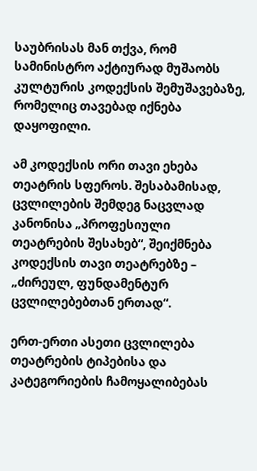საუბრისას მან თქვა, რომ სამინისტრო აქტიურად მუშაობს კულტურის კოდექსის შემუშავებაზე, რომელიც თავებად იქნება დაყოფილი.

ამ კოდექსის ორი თავი ეხება თეატრის სფეროს. შესაბამისად, ცვლილების შემდეგ ნაცვლად კანონისა „პროფესიული თეატრების შესახებ“, შეიქმნება კოდექსის თავი თეატრებზე – „ძირეულ, ფუნდამენტურ ცვლილებებთან ერთად“.

ერთ-ერთი ასეთი ცვლილება თეატრების ტიპებისა და კატეგორიების ჩამოყალიბებას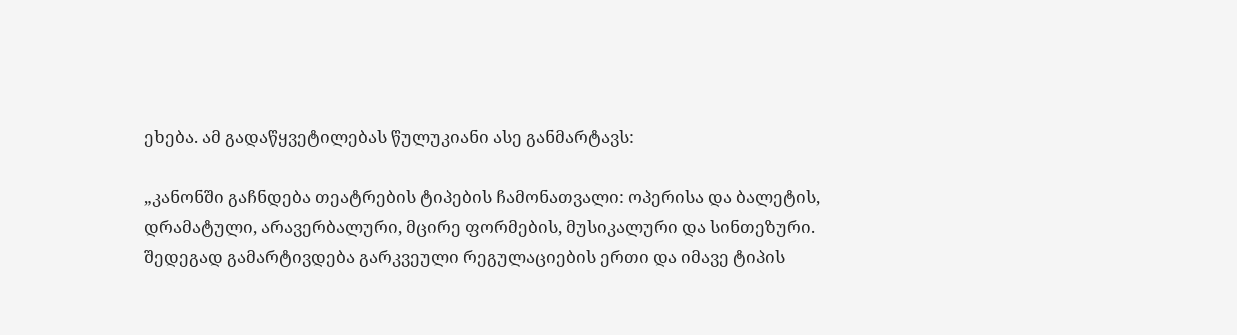ეხება. ამ გადაწყვეტილებას წულუკიანი ასე განმარტავს:

„კანონში გაჩნდება თეატრების ტიპების ჩამონათვალი: ოპერისა და ბალეტის, დრამატული, არავერბალური, მცირე ფორმების, მუსიკალური და სინთეზური. შედეგად გამარტივდება გარკვეული რეგულაციების ერთი და იმავე ტიპის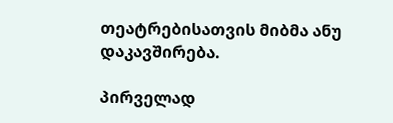თეატრებისათვის მიბმა ანუ დაკავშირება.

პირველად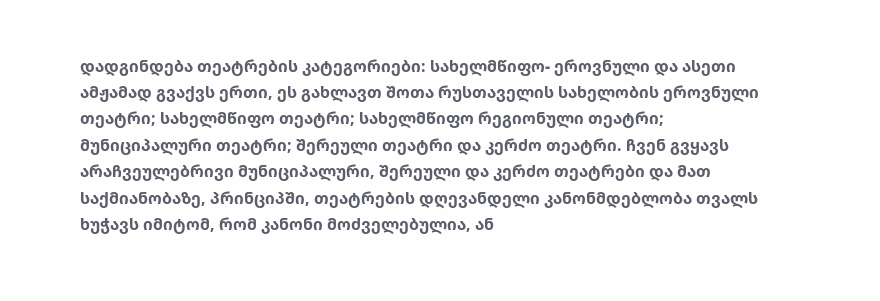დადგინდება თეატრების კატეგორიები: სახელმწიფო- ეროვნული და ასეთი ამჟამად გვაქვს ერთი, ეს გახლავთ შოთა რუსთაველის სახელობის ეროვნული თეატრი; სახელმწიფო თეატრი; სახელმწიფო რეგიონული თეატრი; მუნიციპალური თეატრი; შერეული თეატრი და კერძო თეატრი. ჩვენ გვყავს არაჩვეულებრივი მუნიციპალური, შერეული და კერძო თეატრები და მათ საქმიანობაზე, პრინციპში, თეატრების დღევანდელი კანონმდებლობა თვალს ხუჭავს იმიტომ, რომ კანონი მოძველებულია, ან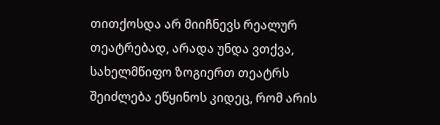თითქოსდა არ მიიჩნევს რეალურ თეატრებად, არადა უნდა ვთქვა, სახელმწიფო ზოგიერთ თეატრს შეიძლება ეწყინოს კიდეც, რომ არის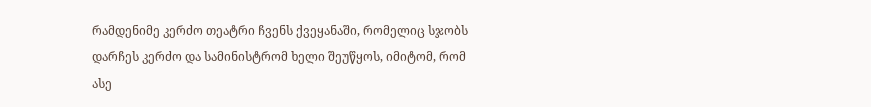რამდენიმე კერძო თეატრი ჩვენს ქვეყანაში, რომელიც სჯობს დარჩეს კერძო და სამინისტრომ ხელი შეუწყოს, იმიტომ, რომ ასე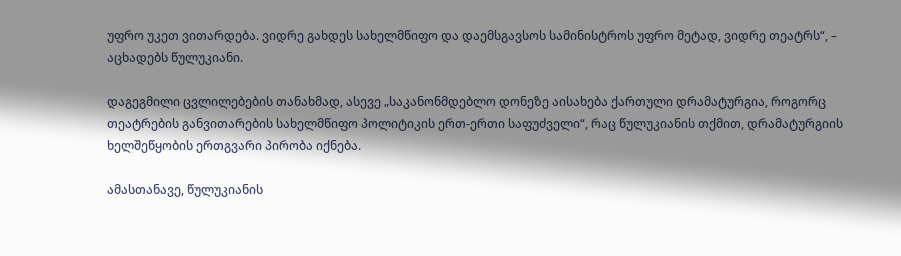უფრო უკეთ ვითარდება. ვიდრე გახდეს სახელმწიფო და დაემსგავსოს სამინისტროს უფრო მეტად, ვიდრე თეატრს“, – აცხადებს წულუკიანი.

დაგეგმილი ცვლილებების თანახმად, ასევე „საკანონმდებლო დონეზე აისახება ქართული დრამატურგია, როგორც თეატრების განვითარების სახელმწიფო პოლიტიკის ერთ-ერთი საფუძველი“, რაც წულუკიანის თქმით, დრამატურგიის ხელშეწყობის ერთგვარი პირობა იქნება.

ამასთანავე, წულუკიანის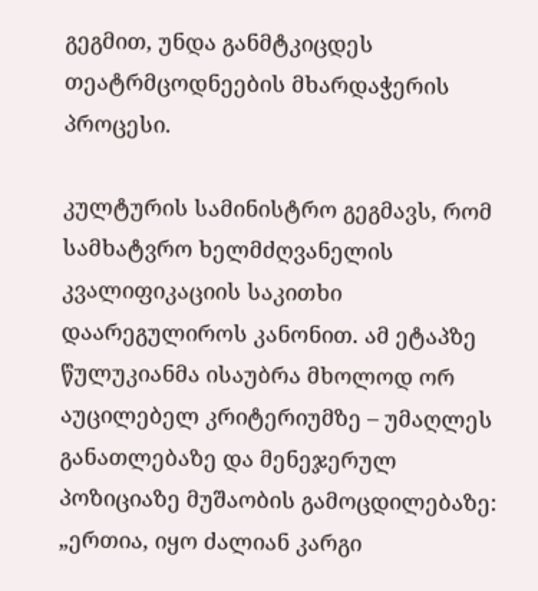გეგმით, უნდა განმტკიცდეს თეატრმცოდნეების მხარდაჭერის პროცესი.

კულტურის სამინისტრო გეგმავს, რომ სამხატვრო ხელმძღვანელის კვალიფიკაციის საკითხი დაარეგულიროს კანონით. ამ ეტაპზე წულუკიანმა ისაუბრა მხოლოდ ორ აუცილებელ კრიტერიუმზე – უმაღლეს განათლებაზე და მენეჯერულ პოზიციაზე მუშაობის გამოცდილებაზე: „ერთია, იყო ძალიან კარგი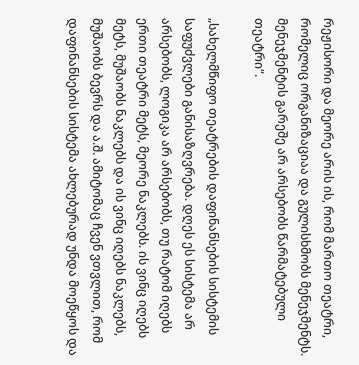რეჟისორი და მეორე არის ის, რომ მართო თეატრი, რომელიც ორგანიზაციაა და გულისხმობს მენეჯმენტს. მენეჯმენტის გარეშე არ არსებობს წარმატებული თეატრი“.

„სახელმწიფო თეატრების დაფინანსების სისტემის საფუძვლები განისაზღვრება. დღეს ეს სისტემა არ არსებობს, ლოგიკა არ არსებობს, თუ რატომ იღებს ერთი თეატრი მეტს, მეორე ნაკლებს. ის ვინც იღებს მეტს, მუშაობს ნაკლებს და ის ვინც იღებს ნაკლებს, მუშაობს ბევრს და ა.შ. ამიტომაც ჩვენ ვთვლით, რომ დაფინანსების სისტემა ახლებურად უნდა მოეწყოს და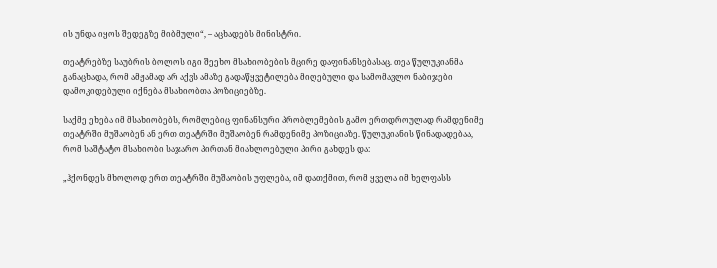ის უნდა იყოს შედეგზე მიბმული“, – აცხადებს მინისტრი.

თეატრებზე საუბრის ბოლოს იგი შეეხო მსახიობების მცირე დაფინანსებასაც. თეა წულუკიანმა განაცხადა, რომ ამჟამად არ აქვს ამაზე გადაწყვეტილება მიღებული და სამომავლო ნაბიჯები დამოკიდებული იქნება მსახიობთა პოზიციებზე.

საქმე ეხება იმ მსახიობებს, რომლებიც ფინანსური პრობლემების გამო ერთდროულად რამდენიმე თეატრში მუშაობენ ან ერთ თეატრში მუშაობენ რამდენიმე პოზიციაზე. წულუკიანის წინადადებაა, რომ საშტატო მსახიობი საჯარო პირთან მიახლოებული პირი გახდეს და:

„ჰქონდეს მხოლოდ ერთ თეატრში მუშაობის უფლება, იმ დათქმით, რომ ყველა იმ ხელფასს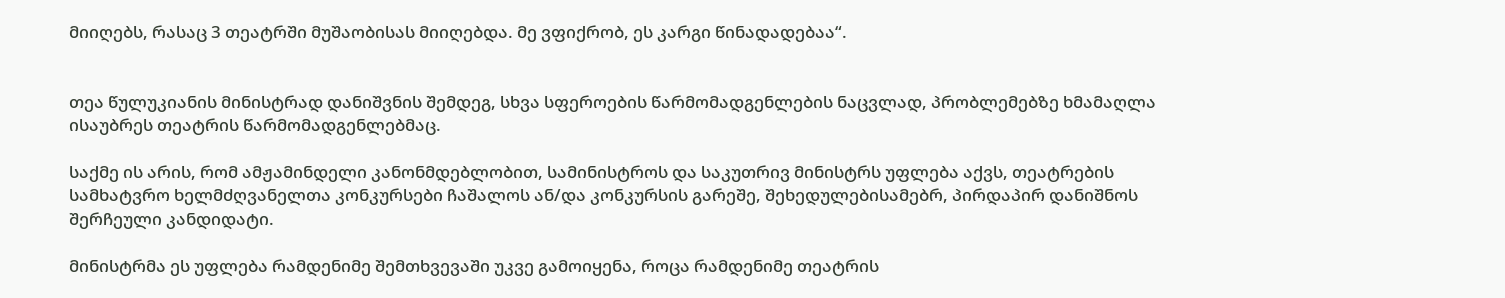მიიღებს, რასაც 3 თეატრში მუშაობისას მიიღებდა. მე ვფიქრობ, ეს კარგი წინადადებაა“.


თეა წულუკიანის მინისტრად დანიშვნის შემდეგ, სხვა სფეროების წარმომადგენლების ნაცვლად, პრობლემებზე ხმამაღლა ისაუბრეს თეატრის წარმომადგენლებმაც.

საქმე ის არის, რომ ამჟამინდელი კანონმდებლობით, სამინისტროს და საკუთრივ მინისტრს უფლება აქვს, თეატრების სამხატვრო ხელმძღვანელთა კონკურსები ჩაშალოს ან/და კონკურსის გარეშე, შეხედულებისამებრ, პირდაპირ დანიშნოს შერჩეული კანდიდატი.

მინისტრმა ეს უფლება რამდენიმე შემთხვევაში უკვე გამოიყენა, როცა რამდენიმე თეატრის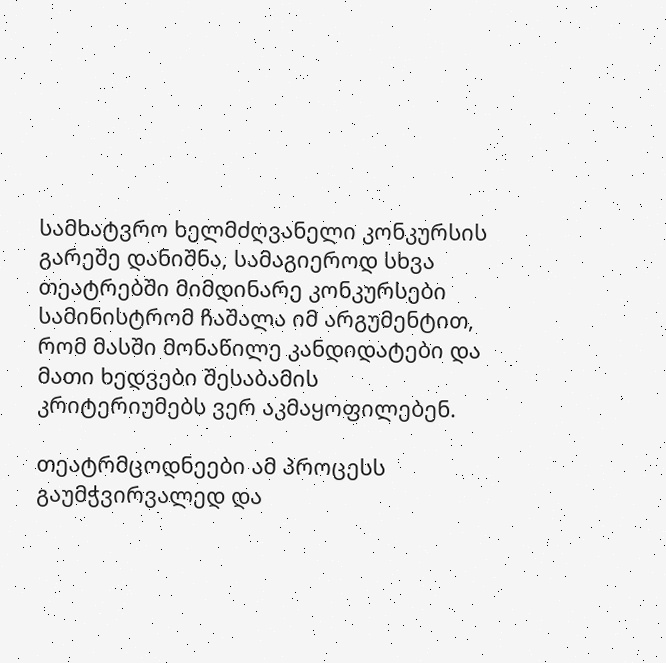სამხატვრო ხელმძღვანელი კონკურსის გარეშე დანიშნა, სამაგიეროდ სხვა თეატრებში მიმდინარე კონკურსები სამინისტრომ ჩაშალა იმ არგუმენტით, რომ მასში მონაწილე კანდიდატები და მათი ხედვები შესაბამის კრიტერიუმებს ვერ აკმაყოფილებენ.

თეატრმცოდნეები ამ პროცესს გაუმჭვირვალედ და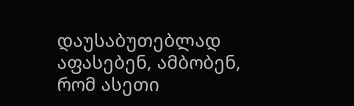დაუსაბუთებლად აფასებენ, ამბობენ, რომ ასეთი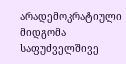არადემოკრატიული მიდგომა საფუძველშივე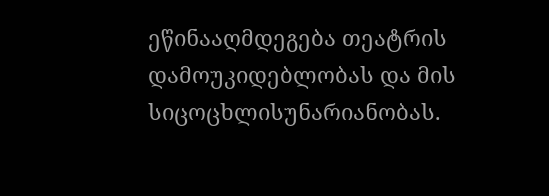ეწინააღმდეგება თეატრის დამოუკიდებლობას და მის სიცოცხლისუნარიანობას.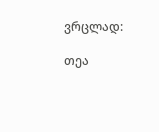ვრცლად:

თეა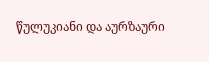წულუკიანი და აურზაური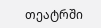თეატრში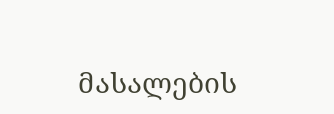მასალების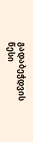გადაბეჭდვის წესი